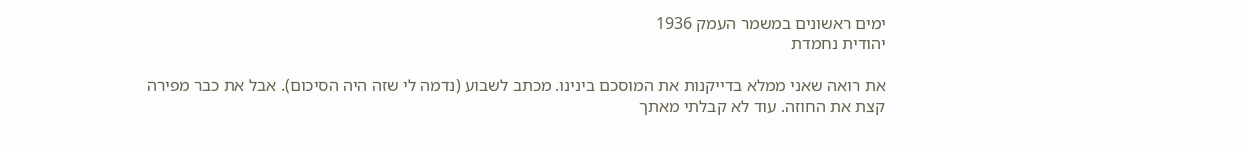ימים ראשונים במשמר העמק 1936
יהודית נחמדת

את רואה שאני ממלא בדייקנות את המוסכם בינינו. מכתב לשבוע (נדמה לי שזה היה הסיכום). אבל את כבר מפירה קצת את החוזה. עוד לא קבלתי מאתך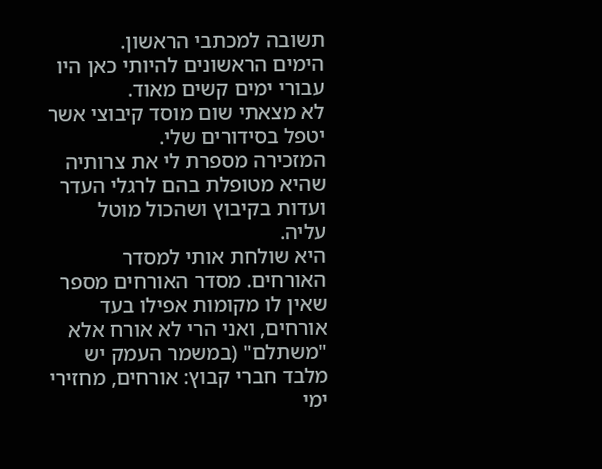תשובה למכתבי הראשון.
הימים הראשונים להיותי כאן היו עבורי ימים קשים מאוד.
לא מצאתי שום מוסד קיבוצי אשר יטפל בסידורים שלי.
המזכירה מספרת לי את צרותיה שהיא מטופלת בהם לרגלי העדר ועדות בקיבוץ ושהכול מוטל עליה.
היא שולחת אותי למסדר האורחים. מסדר האורחים מספר שאין לו מקומות אפילו בעד אורחים, ואני הרי לא אורח אלא "משתלם" (במשמר העמק יש מלבד חברי קבוץ: אורחים, מחזירי ימי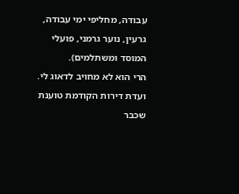עבודה, מחליפי ימי עבודה, גרעין, נוער גרמני, פועלי המוסד ומשתלמים).
הרי הוא לא מחויב לדאוג לי. ועדת דירות הקודמת טוענת שכבר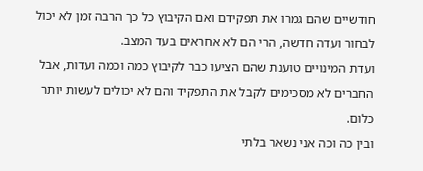חודשיים שהם גמרו את תפקידם ואם הקיבוץ כל כך הרבה זמן לא יכול לבחור ועדה חדשה, הרי הם לא אחראים בעד המצב.
ועדת המינויים טוענת שהם הציעו כבר לקיבוץ כמה וכמה ועדות, אבל החברים לא מסכימים לקבל את התפקיד והם לא יכולים לעשות יותר כלום.
ובין כה וכה אני נשאר בלתי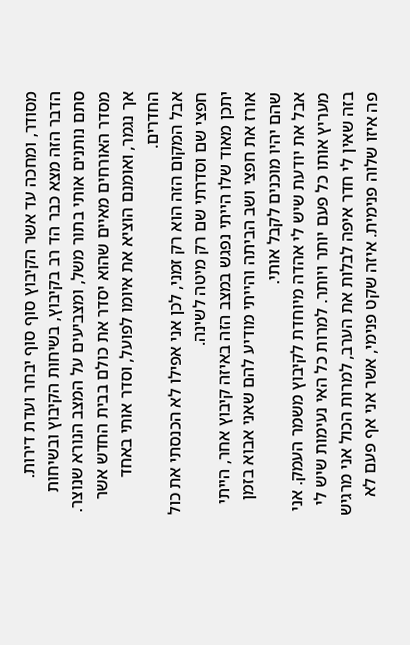מסודר, ומחכה עד אשר הקיבוץ סוף סוף יבחר ועדת דירות.
הדבר הזה מצא כבר הד רב בקיבוץ, בשיחות הקיבוץ ובשיחות סתם נותנים אותי בתור משל, ומצביעים על המצב הנורא שנוצר.
מסדר האורחים מאיים שהוא יסדר את כולם בבית החדש אשר אך נגמר, ואומנם הוציא את איומו לפועל, וסדר אותי באחד החדרים.
אבל המקום הזה הוא רק זמני, לכן אני אפילו לא הכנסתי את כול חפצי שם וסדרתי שם רק מיטה לשינה.
יתכן מאוד שלו הייתי נפגש במצב הזה באיזה קיבוץ אחר, הייתי אורז את חפצי ושב הביתה והייתי מודיע להם שאני אבוא בזמן שהם יהיו מוכנים לקבל אותי.
אבל את יודעת שיש לי אהדה מיוחדת לקיבוץ משמר העמק. אני מעריץ אותו כל פעם יותר ויותר. למרות כל האי נעימות שיש לי בזה שאין לי חדר איפה לבלות את הערב, למרות הכול אני מרגיש פה איזו שלוה פנימית. איזה שקט פנימי, אשר אני אף פעם לא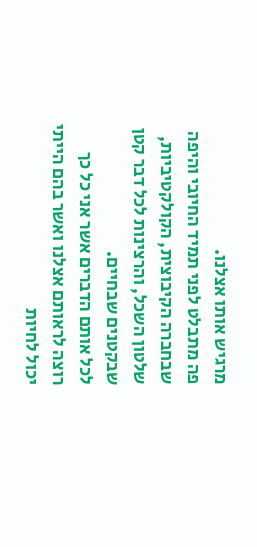מרגיש אותו אצלנו.
פה מתבלט לפני תמיד החיובי והיפה שבחברה הקיבוצית, הקולקטיביות, שלטון השכל, והרצינות לכל דבר קטן שבקטנים שבחיים.
לכל אותם הדברים אשר אני כל כך רוצה לראותם אצלנו ואשר בהם הייתי יכול לחיות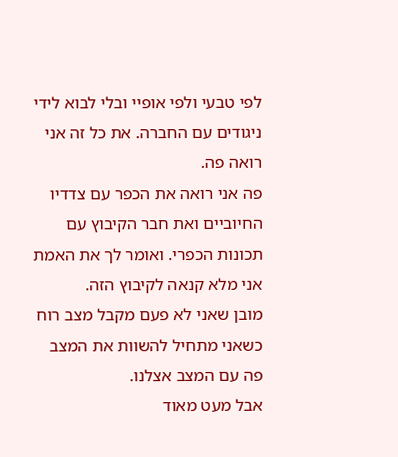לפי טבעי ולפי אופיי ובלי לבוא לידי ניגודים עם החברה. את כל זה אני רואה פה.
פה אני רואה את הכפר עם צדדיו החיוביים ואת חבר הקיבוץ עם תכונות הכפרי. ואומר לך את האמת אני מלא קנאה לקיבוץ הזה.
מובן שאני לא פעם מקבל מצב רוח כשאני מתחיל להשוות את המצב פה עם המצב אצלנו.
אבל מעט מאוד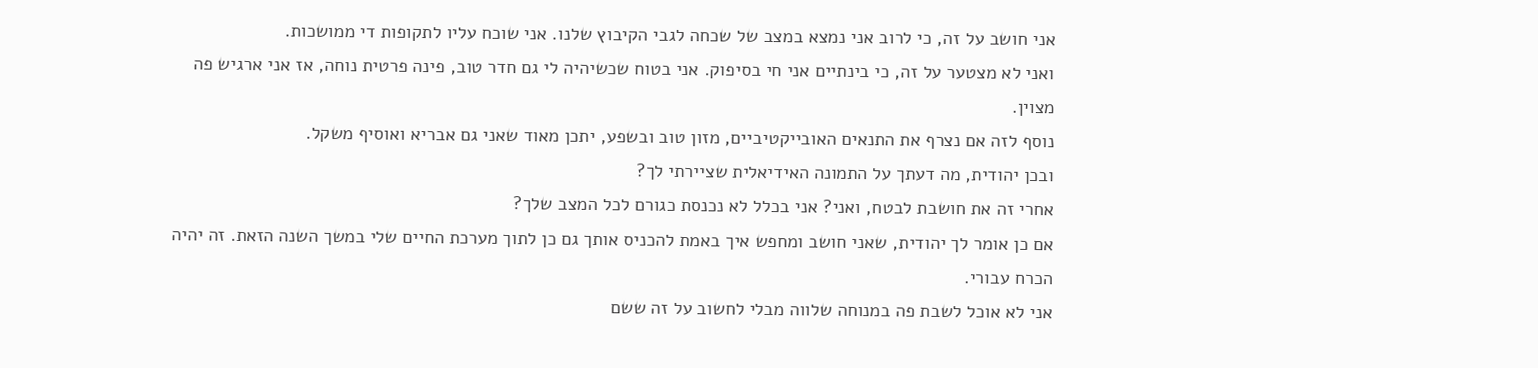אני חושב על זה, כי לרוב אני נמצא במצב של שכחה לגבי הקיבוץ שלנו. אני שוכח עליו לתקופות די ממושכות.
ואני לא מצטער על זה, כי בינתיים אני חי בסיפוק. אני בטוח שכשיהיה לי גם חדר טוב, פינה פרטית נוחה, אז אני ארגיש פה מצוין.
נוסף לזה אם נצרף את התנאים האובייקטיביים, מזון טוב ובשפע, יתכן מאוד שאני גם אבריא ואוסיף משקל.
ובכן יהודית, מה דעתך על התמונה האידיאלית שציירתי לך?
אחרי זה את חושבת לבטח, ואני? אני בכלל לא נכנסת כגורם לכל המצב שלך?
אם כן אומר לך יהודית, שאני חושב ומחפש איך באמת להכניס אותך גם כן לתוך מערכת החיים שלי במשך השנה הזאת. זה יהיה הכרח עבורי.
אני לא אוכל לשבת פה במנוחה שלווה מבלי לחשוב על זה ששם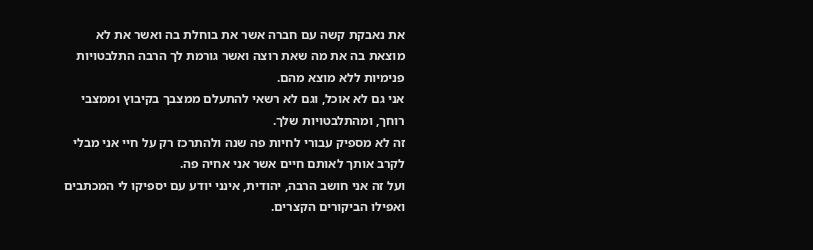את נאבקת קשה עם חברה אשר את בוחלת בה ואשר את לא מוצאת בה את מה שאת רוצה ואשר גורמת לך הרבה התלבטויות פנימיות ללא מוצא מהם.
אני גם לא אוכל, וגם לא רשאי להתעלם ממצבך בקיבוץ וממצבי רוחך, ומהתלבטויות שלך.
זה לא מספיק עבורי לחיות פה שנה ולהתרכז רק על חיי אני מבלי לקרב אותך לאותם חיים אשר אני אחיה פה.
ועל זה אני חושב הרבה, יהודית, אינני יודע עם יספיקו לי המכתבים ואפילו הביקורים הקצרים.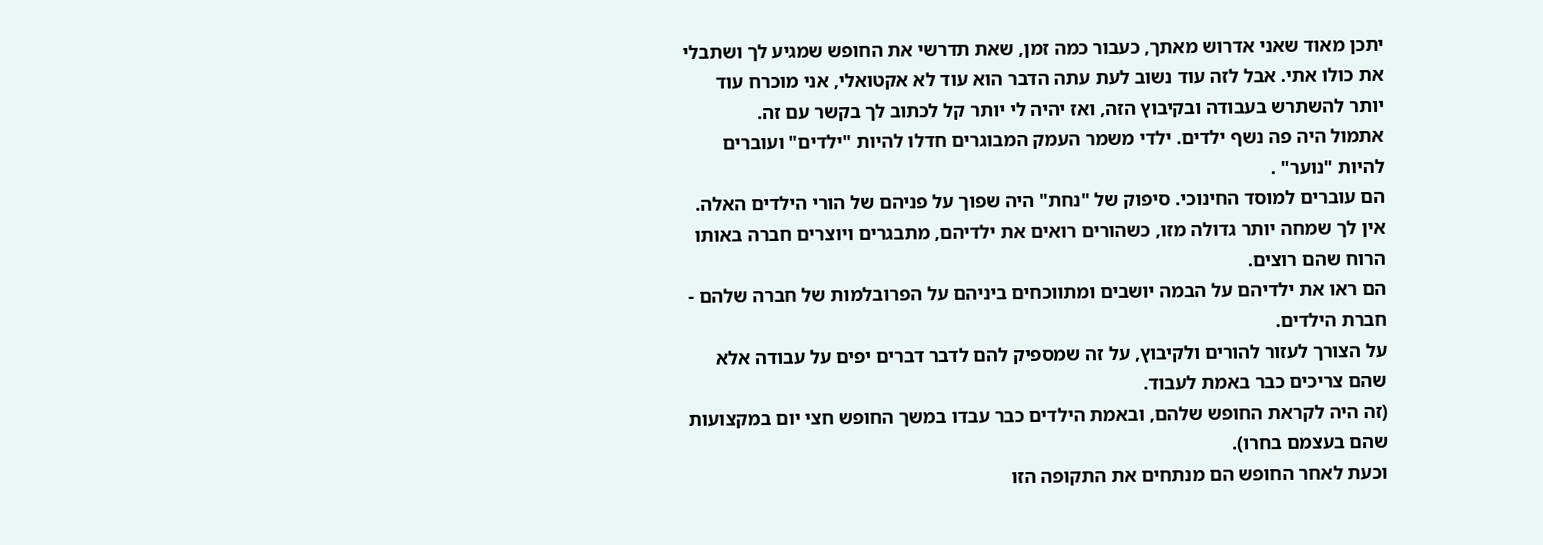יתכן מאוד שאני אדרוש מאתך, כעבור כמה זמן, שאת תדרשי את החופש שמגיע לך ושתבלי את כולו אתי. אבל לזה עוד נשוב לעת עתה הדבר הוא עוד לא אקטואלי, אני מוכרח עוד יותר להשתרש בעבודה ובקיבוץ הזה, ואז יהיה לי יותר קל לכתוב לך בקשר עם זה.
אתמול היה פה נשף ילדים. ילדי משמר העמק המבוגרים חדלו להיות "ילדים" ועוברים להיות "נוער" .
הם עוברים למוסד החינוכי. סיפוק של "נחת" היה שפוך על פניהם של הורי הילדים האלה. אין לך שמחה יותר גדולה מזו, כשהורים רואים את ילדיהם, מתבגרים ויוצרים חברה באותו הרוח שהם רוצים.
הם ראו את ילדיהם על הבמה יושבים ומתווכחים ביניהם על הפרובלמות של חברה שלהם - חברת הילדים.
על הצורך לעזור להורים ולקיבוץ, על זה שמספיק להם לדבר דברים יפים על עבודה אלא שהם צריכים כבר באמת לעבוד.
(זה היה לקראת החופש שלהם, ובאמת הילדים כבר עבדו במשך החופש חצי יום במקצועות שהם בעצמם בחרו).
וכעת לאחר החופש הם מנתחים את התקופה הזו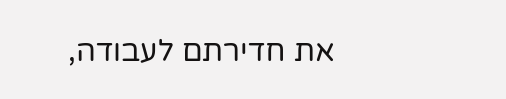את חדירתם לעבודה,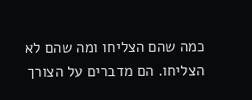כמה שהם הצליחו ומה שהם לא הצליחו. הם מדברים על הצורך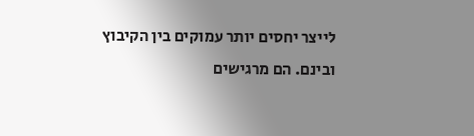לייצר יחסים יותר עמוקים בין הקיבוץ ובינם. הם מרגישים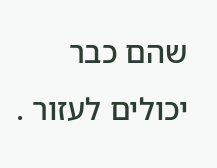שהם כבר יכולים לעזור .